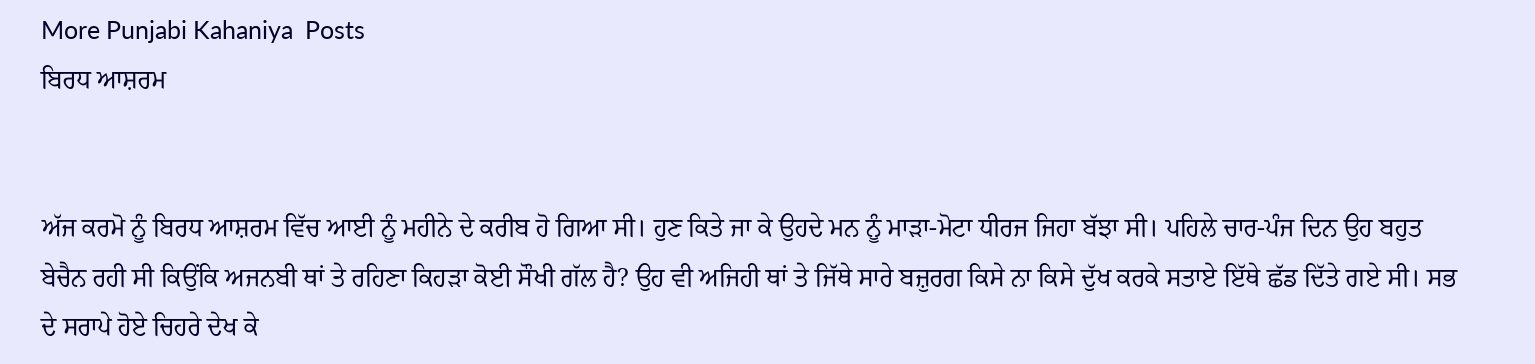More Punjabi Kahaniya  Posts
ਬਿਰਧ ਆਸ਼ਰਮ


ਅੱਜ ਕਰਮੋ ਨੂੰ ਬਿਰਧ ਆਸ਼ਰਮ ਵਿੱਚ ਆਈ ਨੂੰ ਮਹੀਨੇ ਦੇ ਕਰੀਬ ਹੋ ਗਿਆ ਸੀ। ਹੁਣ ਕਿਤੇ ਜਾ ਕੇ ਉਹਦੇ ਮਨ ਨੂੰ ਮਾੜਾ-ਮੋਟਾ ਧੀਰਜ ਜਿਹਾ ਬੱਝਾ ਸੀ। ਪਹਿਲੇ ਚਾਰ-ਪੰਜ ਦਿਨ ਉਹ ਬਹੁਤ ਬੇਚੈਨ ਰਹੀ ਸੀ ਕਿਉਂਕਿ ਅਜਨਬੀ ਥਾਂ ਤੇ ਰਹਿਣਾ ਕਿਹੜਾ ਕੋਈ ਸੌਖੀ ਗੱਲ ਹੈ? ਉਹ ਵੀ ਅਜਿਹੀ ਥਾਂ ਤੇ ਜਿੱਥੇ ਸਾਰੇ ਬਜ਼ੁਰਗ ਕਿਸੇ ਨਾ ਕਿਸੇ ਦੁੱਖ ਕਰਕੇ ਸਤਾਏ ਇੱਥੇ ਛੱਡ ਦਿੱਤੇ ਗਏ ਸੀ। ਸਭ ਦੇ ਸਰਾਪੇ ਹੋਏ ਚਿਹਰੇ ਦੇਖ ਕੇ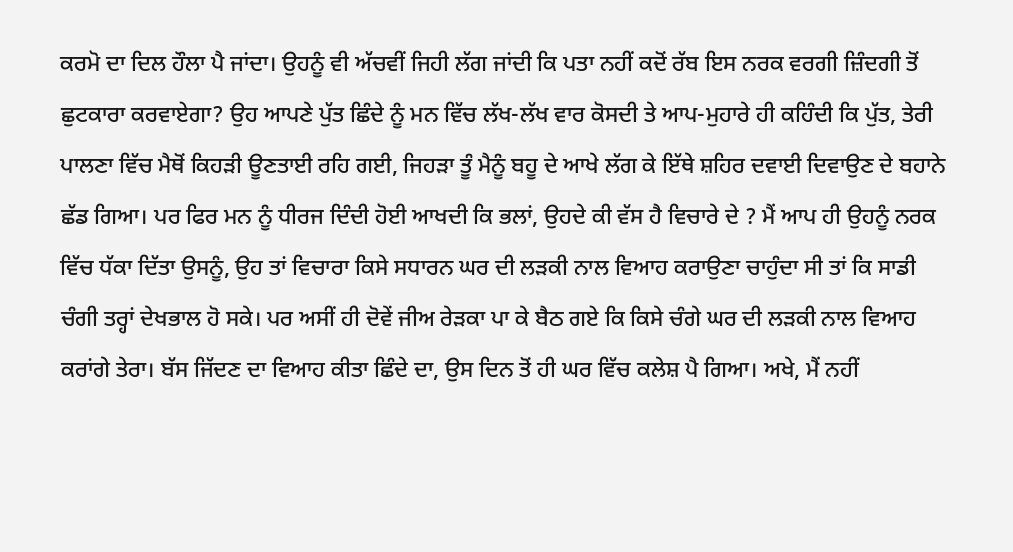ਕਰਮੋ ਦਾ ਦਿਲ ਹੌਲਾ ਪੈ ਜਾਂਦਾ। ਉਹਨੂੰ ਵੀ ਅੱਚਵੀਂ ਜਿਹੀ ਲੱਗ ਜਾਂਦੀ ਕਿ ਪਤਾ ਨਹੀਂ ਕਦੋਂ ਰੱਬ ਇਸ ਨਰਕ ਵਰਗੀ ਜ਼ਿੰਦਗੀ ਤੋਂ ਛੁਟਕਾਰਾ ਕਰਵਾਏਗਾ? ਉਹ ਆਪਣੇ ਪੁੱਤ ਛਿੰਦੇ ਨੂੰ ਮਨ ਵਿੱਚ ਲੱਖ-ਲੱਖ ਵਾਰ ਕੋਸਦੀ ਤੇ ਆਪ-ਮੁਹਾਰੇ ਹੀ ਕਹਿੰਦੀ ਕਿ ਪੁੱਤ, ਤੇਰੀ ਪਾਲਣਾ ਵਿੱਚ ਮੈਥੋਂ ਕਿਹੜੀ ਊਣਤਾਈ ਰਹਿ ਗਈ, ਜਿਹੜਾ ਤੂੰ ਮੈਨੂੰ ਬਹੂ ਦੇ ਆਖੇ ਲੱਗ ਕੇ ਇੱਥੇ ਸ਼ਹਿਰ ਦਵਾਈ ਦਿਵਾਉਣ ਦੇ ਬਹਾਨੇ ਛੱਡ ਗਿਆ। ਪਰ ਫਿਰ ਮਨ ਨੂੰ ਧੀਰਜ ਦਿੰਦੀ ਹੋਈ ਆਖਦੀ ਕਿ ਭਲਾਂ, ਉਹਦੇ ਕੀ ਵੱਸ ਹੈ ਵਿਚਾਰੇ ਦੇ ? ਮੈਂ ਆਪ ਹੀ ਉਹਨੂੰ ਨਰਕ ਵਿੱਚ ਧੱਕਾ ਦਿੱਤਾ ਉਸਨੂੰ, ਉਹ ਤਾਂ ਵਿਚਾਰਾ ਕਿਸੇ ਸਧਾਰਨ ਘਰ ਦੀ ਲੜਕੀ ਨਾਲ ਵਿਆਹ ਕਰਾਉਣਾ ਚਾਹੁੰਦਾ ਸੀ ਤਾਂ ਕਿ ਸਾਡੀ ਚੰਗੀ ਤਰ੍ਹਾਂ ਦੇਖਭਾਲ ਹੋ ਸਕੇ। ਪਰ ਅਸੀਂ ਹੀ ਦੋਵੇਂ ਜੀਅ ਰੇੜਕਾ ਪਾ ਕੇ ਬੈਠ ਗਏ ਕਿ ਕਿਸੇ ਚੰਗੇ ਘਰ ਦੀ ਲੜਕੀ ਨਾਲ ਵਿਆਹ ਕਰਾਂਗੇ ਤੇਰਾ। ਬੱਸ ਜਿੱਦਣ ਦਾ ਵਿਆਹ ਕੀਤਾ ਛਿੰਦੇ ਦਾ, ਉਸ ਦਿਨ ਤੋਂ ਹੀ ਘਰ ਵਿੱਚ ਕਲੇਸ਼ ਪੈ ਗਿਆ। ਅਖੇ, ਮੈਂ ਨਹੀਂ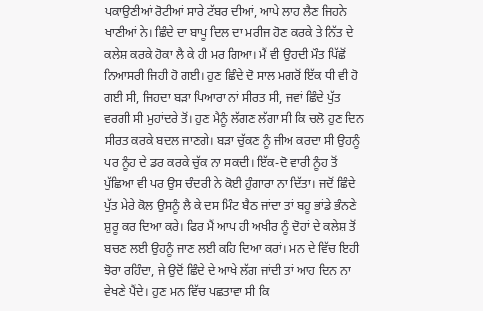ਪਕਾਉਣੀਆਂ ਰੋਟੀਆਂ ਸਾਰੇ ਟੱਬਰ ਦੀਆਂ, ਆਪੇ ਲਾਹ ਲੈਣ ਜਿਹਨੇ ਖਾਣੀਆਂ ਨੇ। ਛਿੰਦੇ ਦਾ ਬਾਪੂ ਦਿਲ ਦਾ ਮਰੀਜ ਹੋਣ ਕਰਕੇ ਤੇ ਨਿੱਤ ਦੇ ਕਲੇਸ਼ ਕਰਕੇ ਹੋਕਾ ਲੈ ਕੇ ਹੀ ਮਰ ਗਿਆ। ਮੈਂ ਵੀ ਉਹਦੀ ਮੌਤ ਪਿੱਛੋਂ ਨਿਆਸਰੀ ਜਿਹੀ ਹੋ ਗਈ। ਹੁਣ ਛਿੰਦੇ ਦੋ ਸਾਲ ਮਗਰੋਂ ਇੱਕ ਧੀ ਵੀ ਹੋ ਗਈ ਸੀ, ਜਿਹਦਾ ਬੜਾ ਪਿਆਰਾ ਨਾਂ ਸੀਰਤ ਸੀ, ਜਵਾਂ ਛਿੰਦੇ ਪੁੱਤ ਵਰਗੀ ਸੀ ਮੁਹਾਂਦਰੇ ਤੋਂ। ਹੁਣ ਮੈਨੂੰ ਲੱਗਣ ਲੱਗਾ ਸੀ ਕਿ ਚਲੋ ਹੁਣ ਦਿਨ ਸੀਰਤ ਕਰਕੇ ਬਦਲ ਜਾਣਗੇ। ਬੜਾ ਚੁੱਕਣ ਨੂੰ ਜੀਅ ਕਰਦਾ ਸੀ ਉਹਨੂੰ ਪਰ ਨੂੰਹ ਦੇ ਡਰ ਕਰਕੇ ਚੁੱਕ ਨਾ ਸਕਦੀ। ਇੱਕ-ਦੋ ਵਾਰੀ ਨੂੰਹ ਤੋਂ ਪੁੱਛਿਆ ਵੀ ਪਰ ਉਸ ਚੰਦਰੀ ਨੇ ਕੋਈ ਹੁੰਗਾਰਾ ਨਾ ਦਿੱਤਾ। ਜਦੋਂ ਛਿੰਦੇ ਪੁੱਤ ਮੇਰੇ ਕੋਲ ਉਸਨੂੰ ਲੈ ਕੇ ਦਸ ਮਿੰਟ ਬੈਠ ਜਾਂਦਾ ਤਾਂ ਬਹੂ ਭਾਂਡੇ ਭੰਨਣੇ ਸ਼ੁਰੂ ਕਰ ਦਿਆ ਕਰੇ। ਫਿਰ ਮੈਂ ਆਪ ਹੀ ਅਖੀਰ ਨੂੰ ਦੋਹਾਂ ਦੇ ਕਲੇਸ਼ ਤੋਂ ਬਚਣ ਲਈ ਉਹਨੂੰ ਜਾਣ ਲਈ ਕਹਿ ਦਿਆ ਕਰਾਂ। ਮਨ ਦੇ ਵਿੱਚ ਇਹੀ ਝੋਰਾ ਰਹਿੰਦਾ, ਜੇ ਉਦੋਂ ਛਿੰਦੇ ਦੇ ਆਖੇ ਲੱਗ ਜਾਂਦੀ ਤਾਂ ਆਹ ਦਿਨ ਨਾ ਵੇਖਣੇ ਪੈਂਦੇ। ਹੁਣ ਮਨ ਵਿੱਚ ਪਛਤਾਵਾ ਸੀ ਕਿ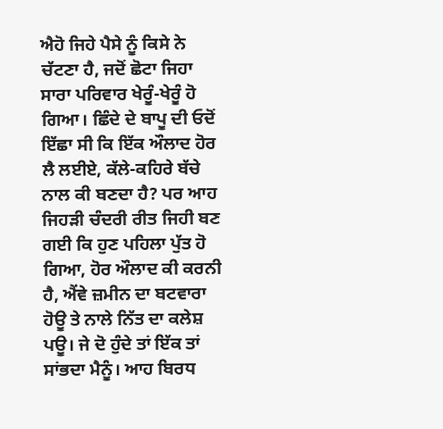ਐਹੋ ਜਿਹੇ ਪੈਸੇ ਨੂੰ ਕਿਸੇ ਨੇ ਚੱਟਣਾ ਹੈ, ਜਦੋਂ ਛੋਟਾ ਜਿਹਾ ਸਾਰਾ ਪਰਿਵਾਰ ਖੇਰੂੰ-ਖੇਰੂੰ ਹੋ ਗਿਆ। ਛਿੰਦੇ ਦੇ ਬਾਪੂ ਦੀ ਓਦੋਂ ਇੱਛਾ ਸੀ ਕਿ ਇੱਕ ਔਲਾਦ ਹੋਰ ਲੈ ਲਈਏ, ਕੱਲੇ-ਕਹਿਰੇ ਬੱਚੇ ਨਾਲ ਕੀ ਬਣਦਾ ਹੈ? ਪਰ ਆਹ ਜਿਹੜੀ ਚੰਦਰੀ ਰੀਤ ਜਿਹੀ ਬਣ ਗਈ ਕਿ ਹੁਣ ਪਹਿਲਾ ਪੁੱਤ ਹੋ ਗਿਆ, ਹੋਰ ਔਲਾਦ ਕੀ ਕਰਨੀ ਹੈ, ਐਂਵੇ ਜ਼ਮੀਨ ਦਾ ਬਟਵਾਰਾ ਹੋਊ ਤੇ ਨਾਲੇ ਨਿੱਤ ਦਾ ਕਲੇਸ਼ ਪਊ। ਜੇ ਦੋ ਹੁੰਦੇ ਤਾਂ ਇੱਕ ਤਾਂ ਸਾਂਭਦਾ ਮੈਨੂੰ। ਆਹ ਬਿਰਧ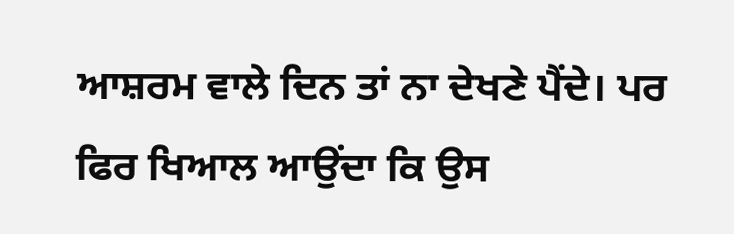ਆਸ਼ਰਮ ਵਾਲੇ ਦਿਨ ਤਾਂ ਨਾ ਦੇਖਣੇ ਪੈਂਦੇ। ਪਰ ਫਿਰ ਖਿਆਲ ਆਉਂਦਾ ਕਿ ਉਸ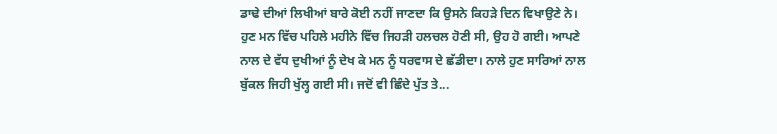ਡਾਢੇ ਦੀਆਂ ਲਿਖੀਆਂ ਬਾਰੇ ਕੋਈ ਨਹੀਂ ਜਾਣਦਾ ਕਿ ਉਸਨੇ ਕਿਹੜੇ ਦਿਨ ਵਿਖਾਉਣੇ ਨੇ। ਹੁਣ ਮਨ ਵਿੱਚ ਪਹਿਲੇ ਮਹੀਨੇ ਵਿੱਚ ਜਿਹੜੀ ਹਲਚਲ ਹੋਣੀ ਸੀ, ਉਹ ਹੋ ਗਈ। ਆਪਣੇ ਨਾਲ ਦੇ ਵੱਧ ਦੁਖੀਆਂ ਨੂੰ ਦੇਖ ਕੇ ਮਨ ਨੂੰ ਧਰਵਾਸ ਦੇ ਛੱਡੀਦਾ। ਨਾਲੇ ਹੁਣ ਸਾਰਿਆਂ ਨਾਲ ਬੁੱਕਲ ਜਿਹੀ ਖੁੱਲ੍ਹ ਗਈ ਸੀ। ਜਦੋਂ ਵੀ ਛਿੰਦੇ ਪੁੱਤ ਤੇ...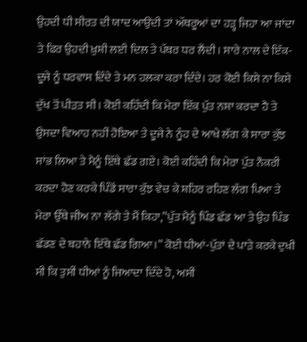ਉਹਦੀ ਧੀ ਸੀਰਤ ਦੀ ਯਾਦ ਆਉਂਦੀ ਤਾਂ ਅੱਥਰੂਆਂ ਦਾ ਹੜ੍ਹ ਜਿਹਾ ਆ ਜਾਂਦਾ ਤੇ ਫਿਰ ਉਹਦੀ ਖ਼ੁਸ਼ੀ ਲਈ ਦਿਲ ਤੇ ਪੱਥਰ ਧਰ ਲੈਂਦੀ। ਸਾਰੇ ਨਾਲ ਦੇ ਇੱਕ-ਦੂਜੇ ਨੂੰ ਧਰਵਾਸ ਦਿੰਦੇ ਤੇ ਮਨ ਹਲਕਾ ਕਰਾ ਦਿੰਦੇ। ਹਰ ਕੋਈ ਕਿਸੇ ਨਾ ਕਿਸੇ ਦੁੱਖ ਤੋਂ ਪੀੜਤ ਸੀ। ਕੋਈ ਕਹਿੰਦੀ ਕਿ ਮੇਰਾ ਇੱਕ ਪੁੱਤ ਨਸ਼ਾ ਕਰਦਾ ਹੈ ਤੇ ਉਸਦਾ ਵਿਆਹ ਨਹੀਂ ਹੋਇਆ ਤੇ ਦੂਜੇ ਨੇ ਨੂੰਹ ਦੇ ਆਖੇ ਲੱਗ ਕੇ ਸਾਰਾ ਕੁੱਝ ਸਾਂਭ ਲਿਆ ਤੇ ਮੈਨੂੰ ਇੱਥੇ ਛੱਡ ਗਏ। ਕੋਈ ਕਹਿੰਦੀ ਕਿ ਮੇਰਾ ਪੁੱਤ ਨੌਕਰੀ ਕਰਦਾ ਹੋਣ ਕਰਕੇ ਪਿੰਡੋਂ ਸਾਰਾ ਕੁੱਝ ਵੇਚ ਕੇ ਸ਼ਹਿਰ ਰਹਿਣ ਲੱਗ ਪਿਆ ਤੇ ਮੇਰਾ ਉੱਥੇ ਜੀਅ ਨਾ ਲੱਗੇ ਤੇ ਮੈਂ ਕਿਹਾ,”ਪੁੱਤ ਮੈਨੂੰ ਪਿੰਡ ਛੱਡ ਆ ਤੇ ਉਹ ਪਿੰਡ ਛੱਡਣ ਦੇ ਬਹਾਨੇ ਇੱਥੇ ਛੱਡ ਗਿਆ।” ਕੋਈ ਧੀਆਂ-ਪੁੱਤਾਂ ਦੇ ਪਾੜੇ ਕਰਕੇ ਦੁਖੀ ਸੀ ਕਿ ਤੁਸੀਂ ਧੀਆਂ ਨੂੰ ਜਿਆਦਾ ਦਿੰਦੇ ਹੋ, ਅਸੀਂ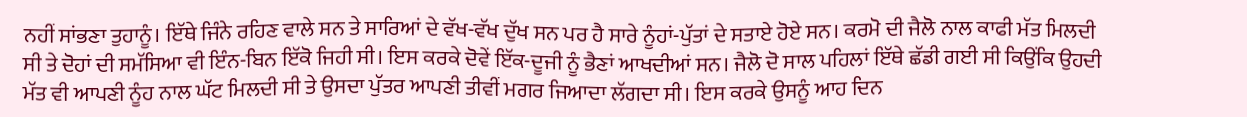ਨਹੀਂ ਸਾਂਭਣਾ ਤੁਹਾਨੂੰ। ਇੱਥੇ ਜਿੰਨੇ ਰਹਿਣ ਵਾਲੇ ਸਨ ਤੇ ਸਾਰਿਆਂ ਦੇ ਵੱਖ-ਵੱਖ ਦੁੱਖ ਸਨ ਪਰ ਹੈ ਸਾਰੇ ਨੂੰਹਾਂ-ਪੁੱਤਾਂ ਦੇ ਸਤਾਏ ਹੋਏ ਸਨ। ਕਰਮੋ ਦੀ ਜੈਲੋ ਨਾਲ ਕਾਫੀ ਮੱਤ ਮਿਲਦੀ ਸੀ ਤੇ ਦੋਹਾਂ ਦੀ ਸਮੱਸਿਆ ਵੀ ਇੰਨ-ਬਿਨ ਇੱਕੋ ਜਿਹੀ ਸੀ। ਇਸ ਕਰਕੇ ਦੋਵੇਂ ਇੱਕ-ਦੂਜੀ ਨੂੰ ਭੈਣਾਂ ਆਖਦੀਆਂ ਸਨ। ਜੈਲੋ ਦੋ ਸਾਲ ਪਹਿਲਾਂ ਇੱਥੇ ਛੱਡੀ ਗਈ ਸੀ ਕਿਉਂਕਿ ਉਹਦੀ ਮੱਤ ਵੀ ਆਪਣੀ ਨੂੰਹ ਨਾਲ ਘੱਟ ਮਿਲਦੀ ਸੀ ਤੇ ਉਸਦਾ ਪੁੱਤਰ ਆਪਣੀ ਤੀਵੀਂ ਮਗਰ ਜਿਆਦਾ ਲੱਗਦਾ ਸੀ। ਇਸ ਕਰਕੇ ਉਸਨੂੰ ਆਹ ਦਿਨ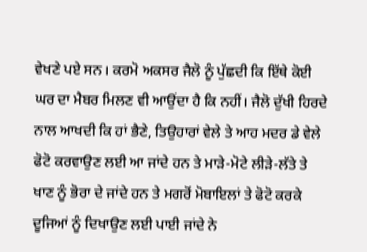ਵੇਖਣੇ ਪਏ ਸਨ। ਕਰਮੋ ਅਕਸਰ ਜੈਲੋ ਨੂੰ ਪੁੱਛਦੀ ਕਿ ਇੱਥੇ ਕੋਈ ਘਰ ਦਾ ਮੈਬਰ ਮਿਲਣ ਵੀ ਆਉਂਦਾ ਹੈ ਕਿ ਨਹੀਂ। ਜੈਲੋ ਦੁੱਖੀ ਹਿਰਦੇ ਨਾਲ ਆਖਦੀ ਕਿ ਹਾਂ ਭੈਣੇ, ਤਿਉਹਾਰਾਂ ਵੇਲੇ ਤੇ ਆਹ ਮਦਰ ਡੇ ਵੇਲੇ ਫੋਟੋ ਕਰਵਾਉਣ ਲਈ ਆ ਜਾਂਦੇ ਹਨ ਤੇ ਮਾੜੇ-ਮੋਟੇ ਲੀੜੇ-ਲੱਤੇ ਤੇ ਖਾਣ ਨੂੰ ਭੋਰਾ ਦੇ ਜਾਂਦੇ ਹਨ ਤੇ ਮਗਰੋਂ ਮੋਬਾਇਲਾਂ ਤੇ ਫੋਟੋ ਕਰਕੇ ਦੂਜਿਆਂ ਨੂੰ ਦਿਖਾਉਣ ਲਈ ਪਾਈ ਜਾਂਦੇ ਨੇ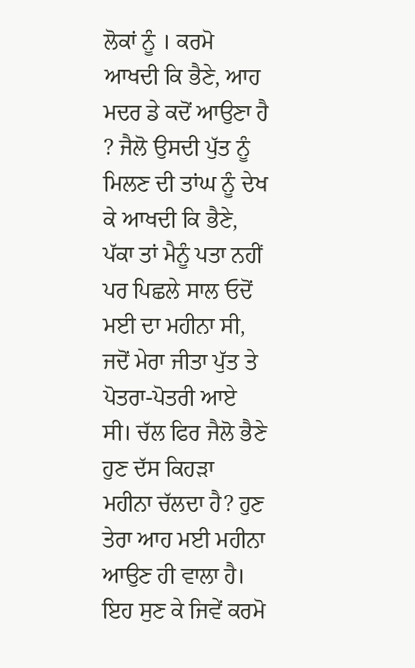ਲੋਕਾਂ ਨੂੰ । ਕਰਮੋ ਆਖਦੀ ਕਿ ਭੈਣੇ, ਆਹ ਮਦਰ ਡੇ ਕਦੋਂ ਆਉਣਾ ਹੈ ? ਜੈਲੋ ਉਸਦੀ ਪੁੱਤ ਨੂੰ ਮਿਲਣ ਦੀ ਤਾਂਘ ਨੂੰ ਦੇਖ ਕੇ ਆਖਦੀ ਕਿ ਭੈਣੇ, ਪੱਕਾ ਤਾਂ ਮੈਨੂੰ ਪਤਾ ਨਹੀਂ ਪਰ ਪਿਛਲੇ ਸਾਲ ਓਦੋਂ ਮਈ ਦਾ ਮਹੀਨਾ ਸੀ, ਜਦੋਂ ਮੇਰਾ ਜੀਤਾ ਪੁੱਤ ਤੇ ਪੋਤਰਾ-ਪੋਤਰੀ ਆਏ ਸੀ। ਚੱਲ ਫਿਰ ਜੈਲੋ ਭੈਣੇ ਹੁਣ ਦੱਸ ਕਿਹੜਾ ਮਹੀਨਾ ਚੱਲਦਾ ਹੈ? ਹੁਣ ਤੇਰਾ ਆਹ ਮਈ ਮਹੀਨਾ ਆਉਣ ਹੀ ਵਾਲਾ ਹੈ। ਇਹ ਸੁਣ ਕੇ ਜਿਵੇਂ ਕਰਮੋ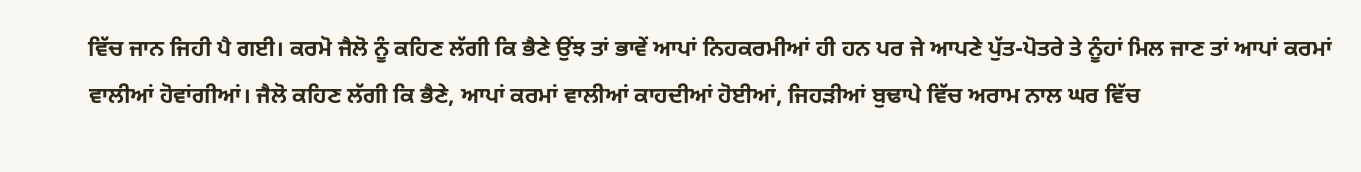ਵਿੱਚ ਜਾਨ ਜਿਹੀ ਪੈ ਗਈ। ਕਰਮੋ ਜੈਲੋ ਨੂੰ ਕਹਿਣ ਲੱਗੀ ਕਿ ਭੈਣੇ ਉਂਝ ਤਾਂ ਭਾਵੇਂ ਆਪਾਂ ਨਿਹਕਰਮੀਆਂ ਹੀ ਹਨ ਪਰ ਜੇ ਆਪਣੇ ਪੁੱਤ-ਪੋਤਰੇ ਤੇ ਨੂੰਹਾਂ ਮਿਲ ਜਾਣ ਤਾਂ ਆਪਾਂ ਕਰਮਾਂ ਵਾਲੀਆਂ ਹੋਵਾਂਗੀਆਂ। ਜੈਲੋ ਕਹਿਣ ਲੱਗੀ ਕਿ ਭੈਣੇ, ਆਪਾਂ ਕਰਮਾਂ ਵਾਲੀਆਂ ਕਾਹਦੀਆਂ ਹੋਈਆਂ, ਜਿਹੜੀਆਂ ਬੁਢਾਪੇ ਵਿੱਚ ਅਰਾਮ ਨਾਲ ਘਰ ਵਿੱਚ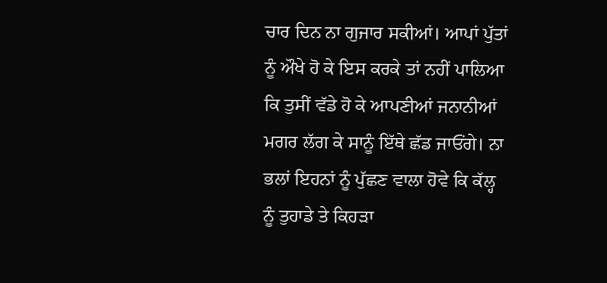ਚਾਰ ਦਿਨ ਨਾ ਗੁਜਾਰ ਸਕੀਆਂ। ਆਪਾਂ ਪੁੱਤਾਂ ਨੂੰ ਔਖੇ ਹੋ ਕੇ ਇਸ ਕਰਕੇ ਤਾਂ ਨਹੀਂ ਪਾਲਿਆ ਕਿ ਤੁਸੀਂ ਵੱਡੇ ਹੋ ਕੇ ਆਪਣੀਆਂ ਜਨਾਨੀਆਂ ਮਗਰ ਲੱਗ ਕੇ ਸਾਨੂੰ ਇੱਥੇ ਛੱਡ ਜਾਓਂਗੇ। ਨਾ ਭਲਾਂ ਇਹਨਾਂ ਨੂੰ ਪੁੱਛਣ ਵਾਲਾ ਹੋਵੇ ਕਿ ਕੱਲ੍ਹ ਨੂੰ ਤੁਹਾਡੇ ਤੇ ਕਿਹੜਾ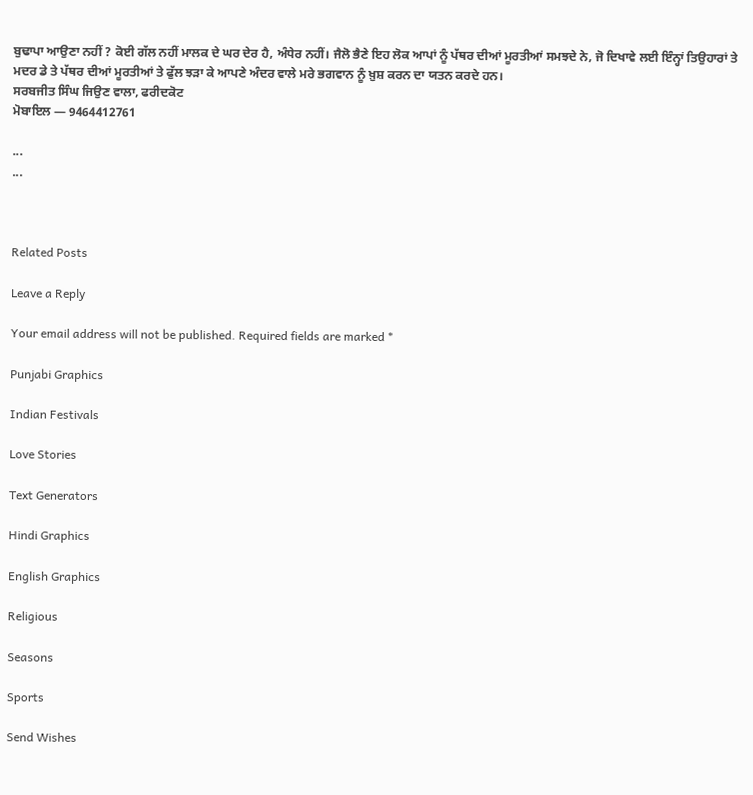ਬੁਢਾਪਾ ਆਉਣਾ ਨਹੀਂ ? ਕੋਈ ਗੱਲ ਨਹੀਂ ਮਾਲਕ ਦੇ ਘਰ ਦੇਰ ਹੈ, ਅੰਧੇਰ ਨਹੀਂ। ਜੈਲੋ ਭੈਣੇ ਇਹ ਲੋਕ ਆਪਾਂ ਨੂੰ ਪੱਥਰ ਦੀਆਂ ਮੂਰਤੀਆਂ ਸਮਝਦੇ ਨੇ, ਜੋ ਦਿਖਾਵੇ ਲਈ ਇੰਨ੍ਹਾਂ ਤਿਉਹਾਰਾਂ ਤੇ ਮਦਰ ਡੇ ਤੇ ਪੱਥਰ ਦੀਆਂ ਮੂਰਤੀਆਂ ਤੇ ਫੁੱਲ ਝੜਾ ਕੇ ਆਪਣੇ ਅੰਦਰ ਵਾਲੇ ਮਰੇ ਭਗਵਾਨ ਨੂੰ ਖ਼ੁਸ਼ ਕਰਨ ਦਾ ਯਤਨ ਕਰਦੇ ਹਨ।
ਸਰਬਜੀਤ ਸਿੰਘ ਜਿਉਣ ਵਾਲਾ, ਫਰੀਦਕੋਟ
ਮੋਬਾਇਲ — 9464412761

...
...



Related Posts

Leave a Reply

Your email address will not be published. Required fields are marked *

Punjabi Graphics

Indian Festivals

Love Stories

Text Generators

Hindi Graphics

English Graphics

Religious

Seasons

Sports

Send Wishes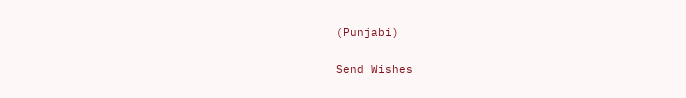(Punjabi)

Send Wishes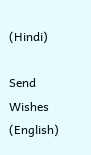(Hindi)

Send Wishes (English)